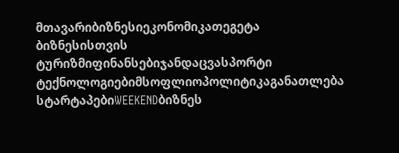მთავარიბიზნესიეკონომიკათეგეტა ბიზნესისთვის
ტურიზმიფინანსებიჯანდაცვასპორტი
ტექნოლოგიებიმსოფლიოპოლიტიკაგანათლება
სტარტაპებიWEEKENDბიზნეს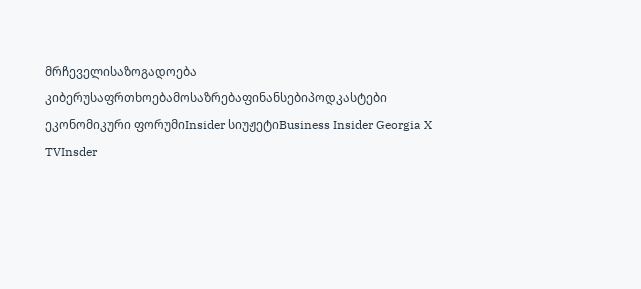მრჩეველისაზოგადოება
კიბერუსაფრთხოებამოსაზრებაფინანსებიპოდკასტები
ეკონომიკური ფორუმიInsider სიუჟეტიBusiness Insider Georgia X TVInsder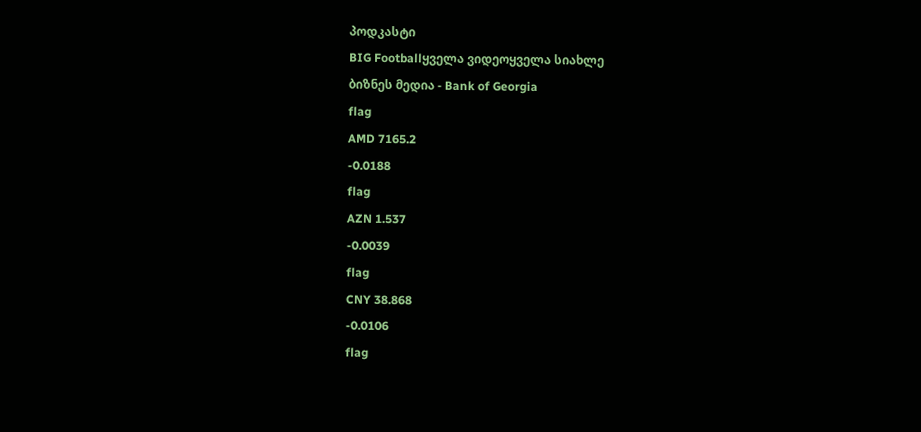პოდკასტი
BIG Footballყველა ვიდეოყველა სიახლე
ბიზნეს მედია - Bank of Georgia
flag
AMD 7165.2
-0.0188
flag
AZN 1.537
-0.0039
flag
CNY 38.868
-0.0106
flag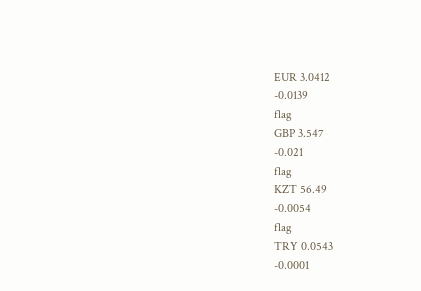EUR 3.0412
-0.0139
flag
GBP 3.547
-0.021
flag
KZT 56.49
-0.0054
flag
TRY 0.0543
-0.0001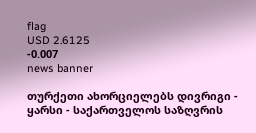flag
USD 2.6125
-0.007
news banner

თურქეთი ახორციელებს დივრიგი - ყარსი - საქართველოს საზღვრის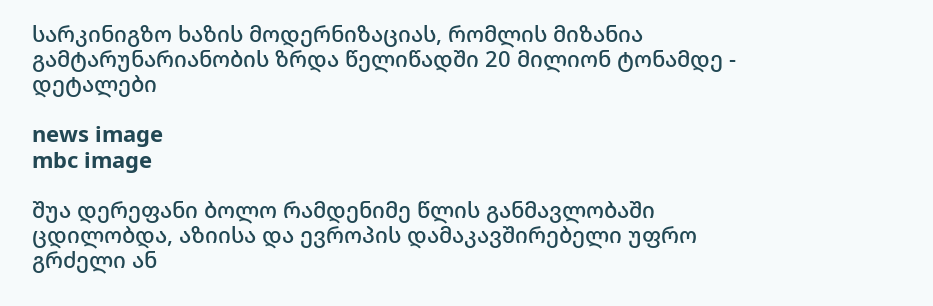სარკინიგზო ხაზის მოდერნიზაციას, რომლის მიზანია გამტარუნარიანობის ზრდა წელიწადში 20 მილიონ ტონამდე - დეტალები

news image
mbc image

შუა დერეფანი ბოლო რამდენიმე წლის განმავლობაში ცდილობდა, აზიისა და ევროპის დამაკავშირებელი უფრო გრძელი ან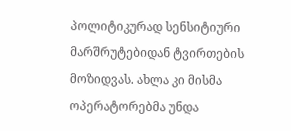პოლიტიკურად სენსიტიური მარშრუტებიდან ტვირთების მოზიდვას. ახლა კი მისმა ოპერატორებმა უნდა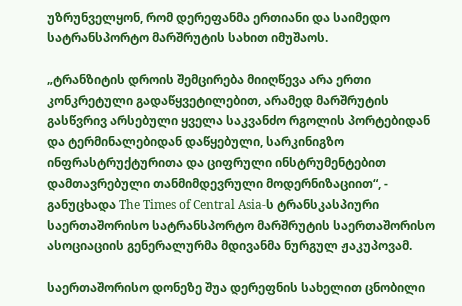უზრუნველყონ, რომ დერეფანმა ერთიანი და საიმედო სატრანსპორტო მარშრუტის სახით იმუშაოს.

„ტრანზიტის დროის შემცირება მიიღწევა არა ერთი კონკრეტული გადაწყვეტილებით, არამედ მარშრუტის გასწვრივ არსებული ყველა საკვანძო რგოლის პორტებიდან და ტერმინალებიდან დაწყებული, სარკინიგზო ინფრასტრუქტურითა და ციფრული ინსტრუმენტებით დამთავრებული თანმიმდევრული მოდერნიზაციით“, - განუცხადა The Times of Central Asia-ს ტრანსკასპიური საერთაშორისო სატრანსპორტო მარშრუტის საერთაშორისო ასოციაციის გენერალურმა მდივანმა ნურგულ ჟაკუპოვამ.

საერთაშორისო დონეზე შუა დერეფნის სახელით ცნობილი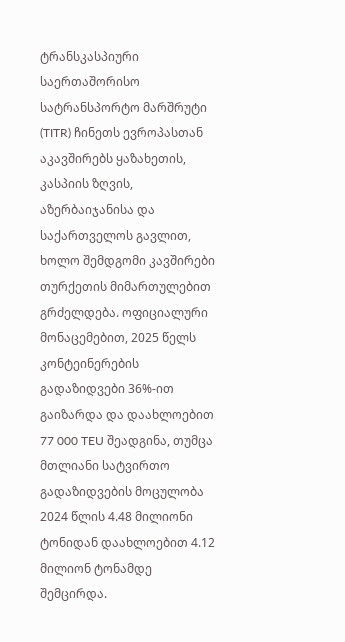ტრანსკასპიური საერთაშორისო სატრანსპორტო მარშრუტი (TITR) ჩინეთს ევროპასთან აკავშირებს ყაზახეთის, კასპიის ზღვის, აზერბაიჯანისა და საქართველოს გავლით, ხოლო შემდგომი კავშირები თურქეთის მიმართულებით გრძელდება. ოფიციალური მონაცემებით, 2025 წელს კონტეინერების გადაზიდვები 36%-ით გაიზარდა და დაახლოებით 77 000 TEU შეადგინა, თუმცა მთლიანი სატვირთო გადაზიდვების მოცულობა 2024 წლის 4.48 მილიონი ტონიდან დაახლოებით 4.12 მილიონ ტონამდე შემცირდა.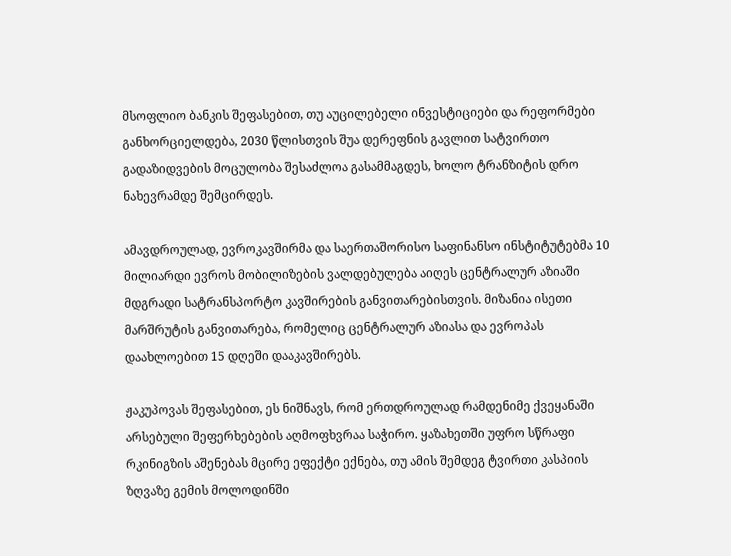მსოფლიო ბანკის შეფასებით, თუ აუცილებელი ინვესტიციები და რეფორმები განხორციელდება, 2030 წლისთვის შუა დერეფნის გავლით სატვირთო გადაზიდვების მოცულობა შესაძლოა გასამმაგდეს, ხოლო ტრანზიტის დრო ნახევრამდე შემცირდეს.

ამავდროულად, ევროკავშირმა და საერთაშორისო საფინანსო ინსტიტუტებმა 10 მილიარდი ევროს მობილიზების ვალდებულება აიღეს ცენტრალურ აზიაში მდგრადი სატრანსპორტო კავშირების განვითარებისთვის. მიზანია ისეთი მარშრუტის განვითარება, რომელიც ცენტრალურ აზიასა და ევროპას დაახლოებით 15 დღეში დააკავშირებს.

ჟაკუპოვას შეფასებით, ეს ნიშნავს, რომ ერთდროულად რამდენიმე ქვეყანაში არსებული შეფერხებების აღმოფხვრაა საჭირო. ყაზახეთში უფრო სწრაფი რკინიგზის აშენებას მცირე ეფექტი ექნება, თუ ამის შემდეგ ტვირთი კასპიის ზღვაზე გემის მოლოდინში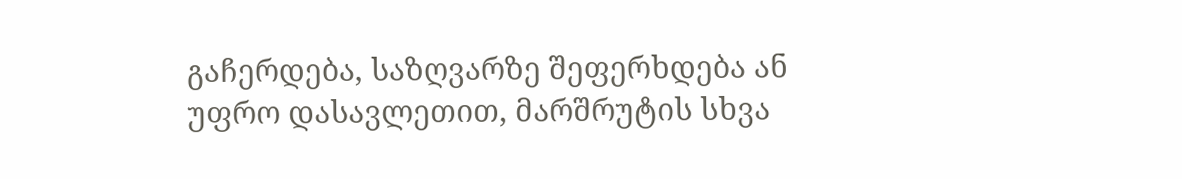გაჩერდება, საზღვარზე შეფერხდება ან უფრო დასავლეთით, მარშრუტის სხვა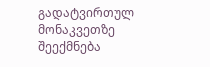გადატვირთულ მონაკვეთზე შეექმნება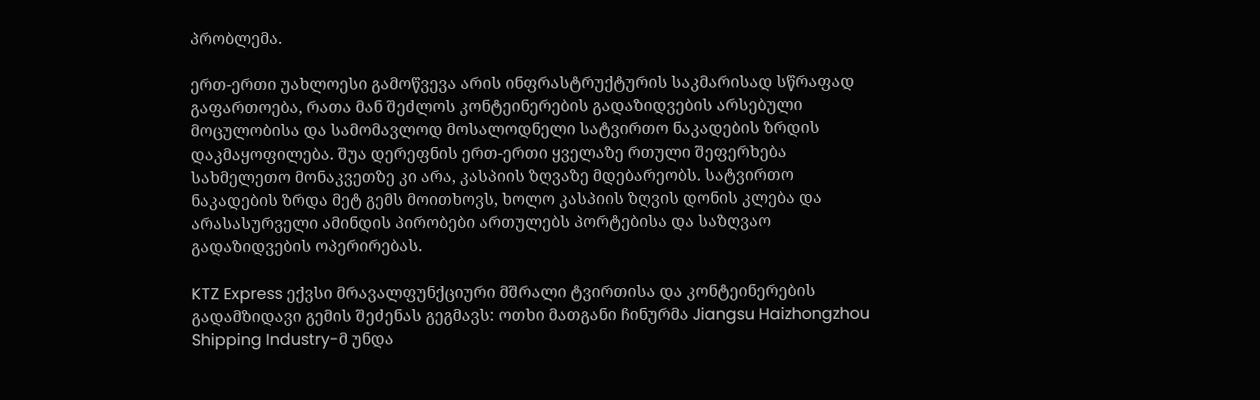პრობლემა.

ერთ-ერთი უახლოესი გამოწვევა არის ინფრასტრუქტურის საკმარისად სწრაფად გაფართოება, რათა მან შეძლოს კონტეინერების გადაზიდვების არსებული მოცულობისა და სამომავლოდ მოსალოდნელი სატვირთო ნაკადების ზრდის დაკმაყოფილება. შუა დერეფნის ერთ-ერთი ყველაზე რთული შეფერხება სახმელეთო მონაკვეთზე კი არა, კასპიის ზღვაზე მდებარეობს. სატვირთო ნაკადების ზრდა მეტ გემს მოითხოვს, ხოლო კასპიის ზღვის დონის კლება და არასასურველი ამინდის პირობები ართულებს პორტებისა და საზღვაო გადაზიდვების ოპერირებას.

KTZ Express ექვსი მრავალფუნქციური მშრალი ტვირთისა და კონტეინერების გადამზიდავი გემის შეძენას გეგმავს: ოთხი მათგანი ჩინურმა Jiangsu Haizhongzhou Shipping Industry-მ უნდა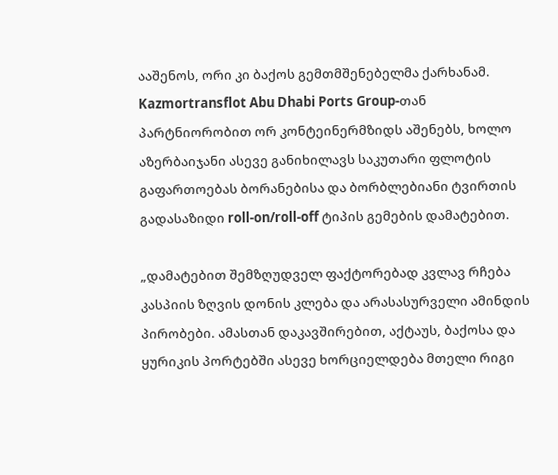ააშენოს, ორი კი ბაქოს გემთმშენებელმა ქარხანამ. Kazmortransflot Abu Dhabi Ports Group-თან პარტნიორობით ორ კონტეინერმზიდს აშენებს, ხოლო აზერბაიჯანი ასევე განიხილავს საკუთარი ფლოტის გაფართოებას ბორანებისა და ბორბლებიანი ტვირთის გადასაზიდი roll-on/roll-off ტიპის გემების დამატებით.

„დამატებით შემზღუდველ ფაქტორებად კვლავ რჩება კასპიის ზღვის დონის კლება და არასასურველი ამინდის პირობები. ამასთან დაკავშირებით, აქტაუს, ბაქოსა და ყურიკის პორტებში ასევე ხორციელდება მთელი რიგი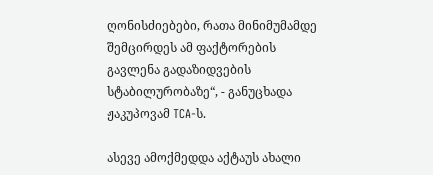ღონისძიებები, რათა მინიმუმამდე შემცირდეს ამ ფაქტორების გავლენა გადაზიდვების სტაბილურობაზე“, - განუცხადა ჟაკუპოვამ TCA-ს.

ასევე ამოქმედდა აქტაუს ახალი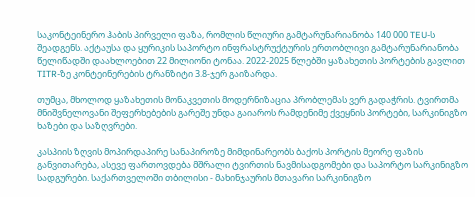საკონტეინერო ჰაბის პირველი ფაზა, რომლის წლიური გამტარუნარიანობა 140 000 TEU-ს შეადგენს. აქტაუსა და ყურიკის საპორტო ინფრასტრუქტურის ერთობლივი გამტარუნარიანობა წელიწადში დაახლოებით 22 მილიონი ტონაა. 2022-2025 წლებში ყაზახეთის პორტების გავლით TITR-ზე კონტეინერების ტრანზიტი 3.8-ჯერ გაიზარდა.

თუმცა, მხოლოდ ყაზახეთის მონაკვეთის მოდერნიზაცია პრობლემას ვერ გადაჭრის. ტვირთმა მნიშვნელოვანი შეფერხებების გარეშე უნდა გაიაროს რამდენიმე ქვეყნის პორტები, სარკინიგზო ხაზები და საზღვრები.

კასპიის ზღვის მოპირდაპირე სანაპიროზე მიმდინარეობს ბაქოს პორტის მეორე ფაზის განვითარება, ასევე ფართოვდება მშრალი ტვირთის ნავმისადგომები და საპორტო სარკინიგზო სადგურები. საქართველოში თბილისი - მახინჯაურის მთავარი სარკინიგზო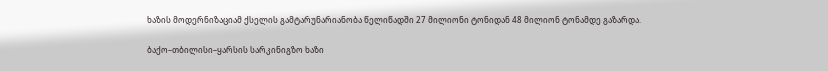ხაზის მოდერნიზაციამ ქსელის გამტარუნარიანობა წელიწადში 27 მილიონი ტონიდან 48 მილიონ ტონამდე გაზარდა.

ბაქო–თბილისი–ყარსის სარკინიგზო ხაზი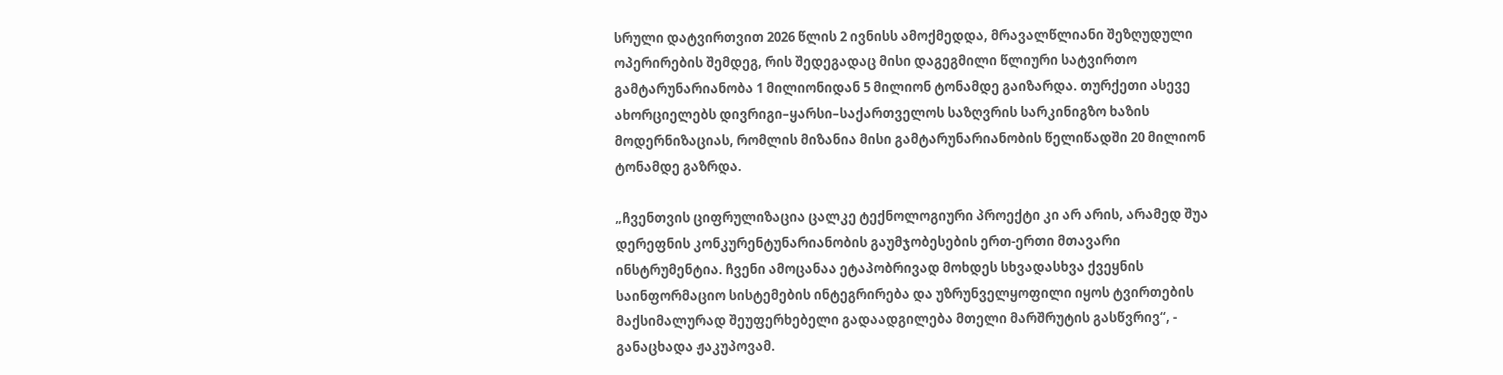სრული დატვირთვით 2026 წლის 2 ივნისს ამოქმედდა, მრავალწლიანი შეზღუდული ოპერირების შემდეგ, რის შედეგადაც მისი დაგეგმილი წლიური სატვირთო გამტარუნარიანობა 1 მილიონიდან 5 მილიონ ტონამდე გაიზარდა. თურქეთი ასევე ახორციელებს დივრიგი–ყარსი–საქართველოს საზღვრის სარკინიგზო ხაზის მოდერნიზაციას, რომლის მიზანია მისი გამტარუნარიანობის წელიწადში 20 მილიონ ტონამდე გაზრდა.

„ჩვენთვის ციფრულიზაცია ცალკე ტექნოლოგიური პროექტი კი არ არის, არამედ შუა დერეფნის კონკურენტუნარიანობის გაუმჯობესების ერთ-ერთი მთავარი ინსტრუმენტია. ჩვენი ამოცანაა ეტაპობრივად მოხდეს სხვადასხვა ქვეყნის საინფორმაციო სისტემების ინტეგრირება და უზრუნველყოფილი იყოს ტვირთების მაქსიმალურად შეუფერხებელი გადაადგილება მთელი მარშრუტის გასწვრივ“, - განაცხადა ჟაკუპოვამ.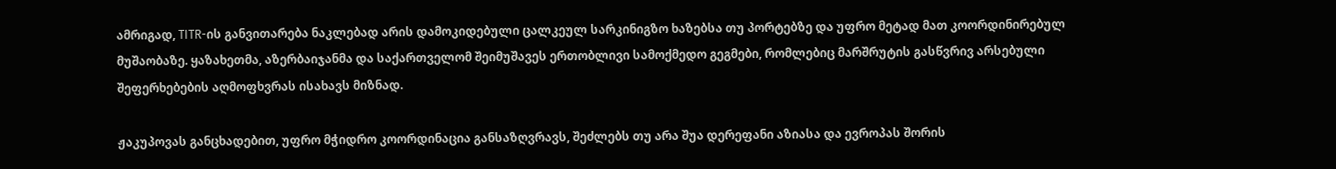ამრიგად, TITR-ის განვითარება ნაკლებად არის დამოკიდებული ცალკეულ სარკინიგზო ხაზებსა თუ პორტებზე და უფრო მეტად მათ კოორდინირებულ მუშაობაზე. ყაზახეთმა, აზერბაიჯანმა და საქართველომ შეიმუშავეს ერთობლივი სამოქმედო გეგმები, რომლებიც მარშრუტის გასწვრივ არსებული შეფერხებების აღმოფხვრას ისახავს მიზნად.

ჟაკუპოვას განცხადებით, უფრო მჭიდრო კოორდინაცია განსაზღვრავს, შეძლებს თუ არა შუა დერეფანი აზიასა და ევროპას შორის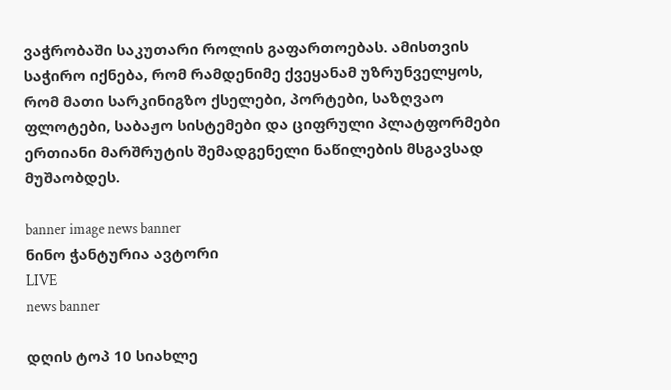ვაჭრობაში საკუთარი როლის გაფართოებას. ამისთვის საჭირო იქნება, რომ რამდენიმე ქვეყანამ უზრუნველყოს, რომ მათი სარკინიგზო ქსელები, პორტები, საზღვაო ფლოტები, საბაჟო სისტემები და ციფრული პლატფორმები ერთიანი მარშრუტის შემადგენელი ნაწილების მსგავსად მუშაობდეს.

banner image news banner
ნინო ჭანტურია ავტორი
LIVE
news banner

დღის ტოპ 10 სიახლე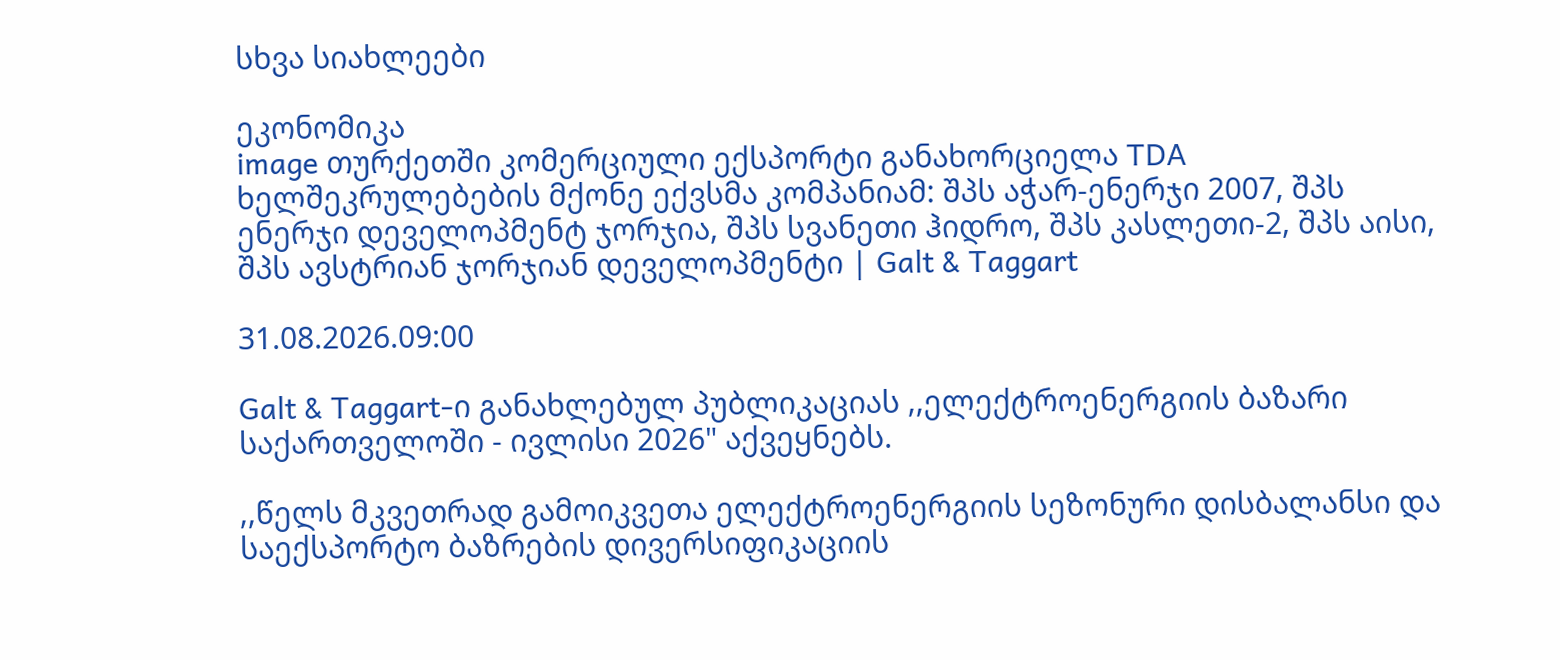სხვა სიახლეები

ეკონომიკა
image თურქეთში კომერციული ექსპორტი განახორციელა TDA ხელშეკრულებების მქონე ექვსმა კომპანიამ: შპს აჭარ-ენერჯი 2007, შპს ენერჯი დეველოპმენტ ჯორჯია, შპს სვანეთი ჰიდრო, შპს კასლეთი-2, შპს აისი, შპს ავსტრიან ჯორჯიან დეველოპმენტი | Galt & Taggart

31.08.2026.09:00

Galt & Taggart-ი განახლებულ პუბლიკაციას ,,ელექტროენერგიის ბაზარი საქართველოში - ივლისი 2026" აქვეყნებს.

,,წელს მკვეთრად გამოიკვეთა ელექტროენერგიის სეზონური დისბალანსი და საექსპორტო ბაზრების დივერსიფიკაციის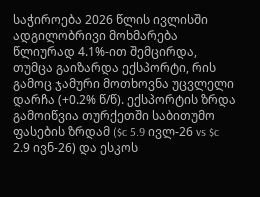საჭიროება 2026 წლის ივლისში ადგილობრივი მოხმარება წლიურად 4.1%-ით შემცირდა, თუმცა გაიზარდა ექსპორტი, რის გამოც ჯამური მოთხოვნა უცვლელი დარჩა (+0.2% წ/წ). ექსპორტის ზრდა გამოიწვია თურქეთში საბითუმო ფასების ზრდამ ($c 5.9 ივლ-26 vs $c 2.9 ივნ-26) და ესკოს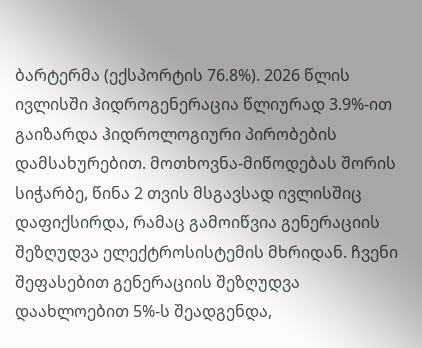ბარტერმა (ექსპორტის 76.8%). 2026 წლის ივლისში ჰიდროგენერაცია წლიურად 3.9%-ით გაიზარდა ჰიდროლოგიური პირობების დამსახურებით. მოთხოვნა-მიწოდებას შორის სიჭარბე, წინა 2 თვის მსგავსად ივლისშიც დაფიქსირდა, რამაც გამოიწვია გენერაციის შეზღუდვა ელექტროსისტემის მხრიდან. ჩვენი შეფასებით გენერაციის შეზღუდვა დაახლოებით 5%-ს შეადგენდა,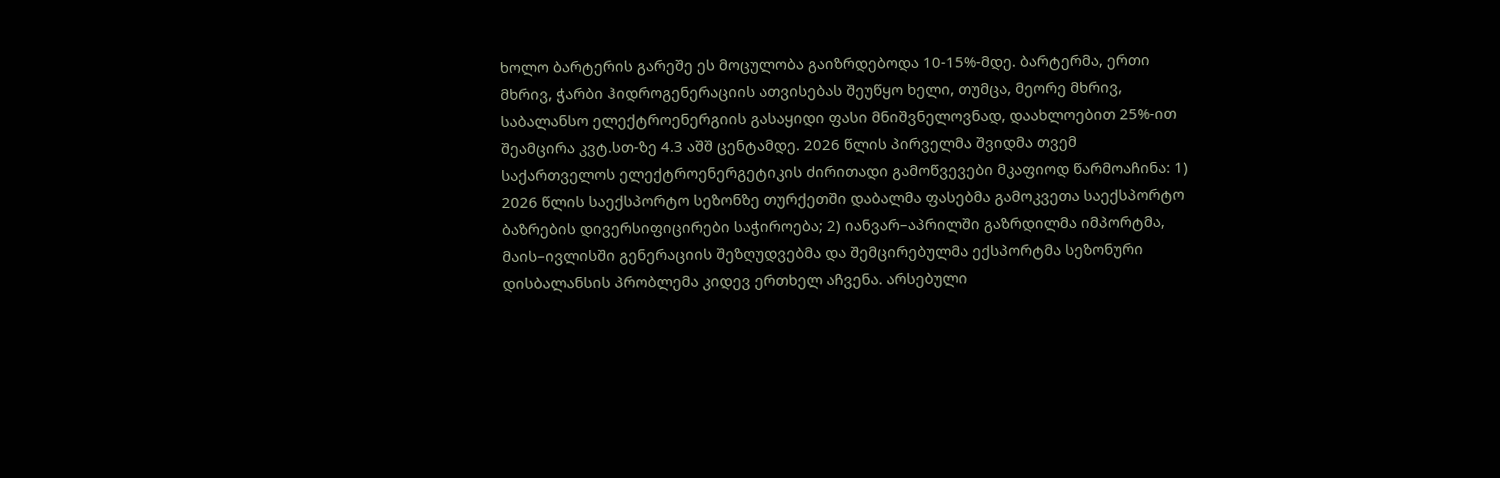ხოლო ბარტერის გარეშე ეს მოცულობა გაიზრდებოდა 10-15%-მდე. ბარტერმა, ერთი მხრივ, ჭარბი ჰიდროგენერაციის ათვისებას შეუწყო ხელი, თუმცა, მეორე მხრივ, საბალანსო ელექტროენერგიის გასაყიდი ფასი მნიშვნელოვნად, დაახლოებით 25%-ით შეამცირა კვტ.სთ-ზე 4.3 აშშ ცენტამდე. 2026 წლის პირველმა შვიდმა თვემ საქართველოს ელექტროენერგეტიკის ძირითადი გამოწვევები მკაფიოდ წარმოაჩინა: 1) 2026 წლის საექსპორტო სეზონზე თურქეთში დაბალმა ფასებმა გამოკვეთა საექსპორტო ბაზრების დივერსიფიცირები საჭიროება; 2) იანვარ–აპრილში გაზრდილმა იმპორტმა, მაის–ივლისში გენერაციის შეზღუდვებმა და შემცირებულმა ექსპორტმა სეზონური დისბალანსის პრობლემა კიდევ ერთხელ აჩვენა. არსებული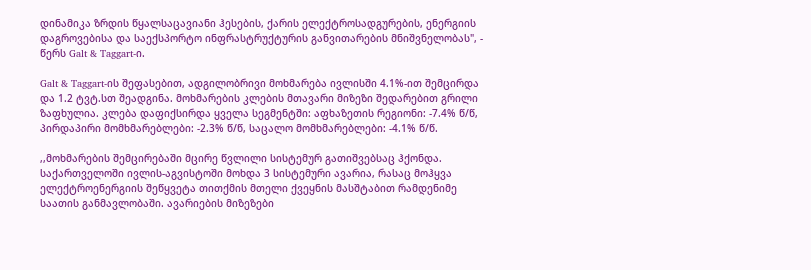დინამიკა ზრდის წყალსაცავიანი ჰესების, ქარის ელექტროსადგურების, ენერგიის დაგროვებისა და საექსპორტო ინფრასტრუქტურის განვითარების მნიშვნელობას", - წერს Galt & Taggart-ი.

Galt & Taggart-ის შეფასებით, ადგილობრივი მოხმარება ივლისში 4.1%-ით შემცირდა და 1.2 ტვტ.სთ შეადგინა. მოხმარების კლების მთავარი მიზეზი შედარებით გრილი ზაფხულია. კლება დაფიქსირდა ყველა სეგმენტში: აფხაზეთის რეგიონი: -7.4% წ/წ, პირდაპირი მომხმარებლები: -2.3% წ/წ, საცალო მომხმარებლები: -4.1% წ/წ.

,,მოხმარების შემცირებაში მცირე წვლილი სისტემურ გათიშვებსაც ჰქონდა. საქართველოში ივლის-აგვისტოში მოხდა 3 სისტემური ავარია, რასაც მოჰყვა ელექტროენერგიის შეწყვეტა თითქმის მთელი ქვეყნის მასშტაბით რამდენიმე საათის განმავლობაში. ავარიების მიზეზები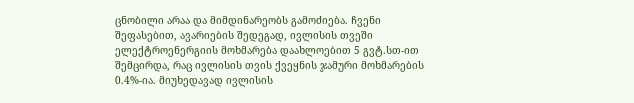ცნობილი არაა და მიმდინარეობს გამოძიება. ჩვენი შეფასებით, ავარიების შედეგად, ივლისის თვეში ელექტროენერგიის მოხმარება დაახლოებით 5 გვტ.სთ-ით შემცირდა, რაც ივლისის თვის ქვეყნის ჯამური მოხმარების 0.4%-ია. მიუხედავად ივლისის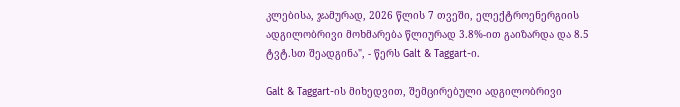კლებისა, ჯამურად, 2026 წლის 7 თვეში, ელექტროენერგიის ადგილობრივი მოხმარება წლიურად 3.8%-ით გაიზარდა და 8.5 ტვტ.სთ შეადგინა", - წერს Galt & Taggart-ი.

Galt & Taggart-ის მიხედვით, შემცირებული ადგილობრივი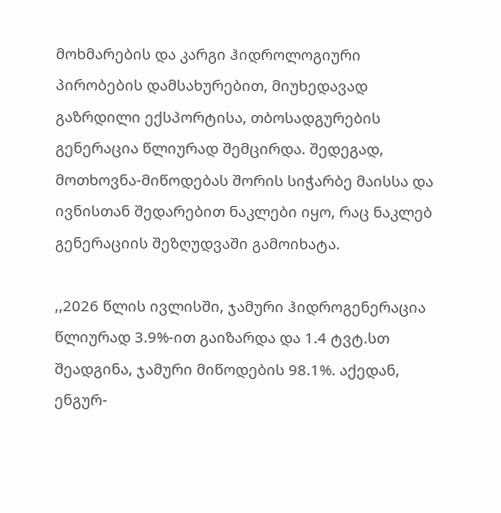მოხმარების და კარგი ჰიდროლოგიური პირობების დამსახურებით, მიუხედავად გაზრდილი ექსპორტისა, თბოსადგურების გენერაცია წლიურად შემცირდა. შედეგად, მოთხოვნა-მიწოდებას შორის სიჭარბე მაისსა და ივნისთან შედარებით ნაკლები იყო, რაც ნაკლებ გენერაციის შეზღუდვაში გამოიხატა.

,,2026 წლის ივლისში, ჯამური ჰიდროგენერაცია წლიურად 3.9%-ით გაიზარდა და 1.4 ტვტ.სთ შეადგინა, ჯამური მიწოდების 98.1%. აქედან, ენგურ-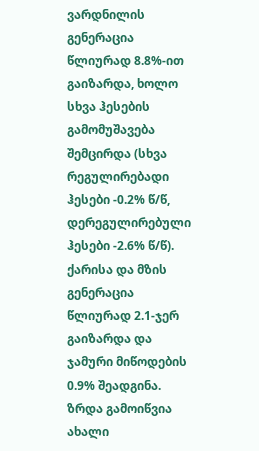ვარდნილის გენერაცია წლიურად 8.8%-ით გაიზარდა, ხოლო სხვა ჰესების გამომუშავება შემცირდა (სხვა რეგულირებადი ჰესები -0.2% წ/წ, დერეგულირებული ჰესები -2.6% წ/წ). ქარისა და მზის გენერაცია წლიურად 2.1-ჯერ გაიზარდა და ჯამური მიწოდების 0.9% შეადგინა. ზრდა გამოიწვია ახალი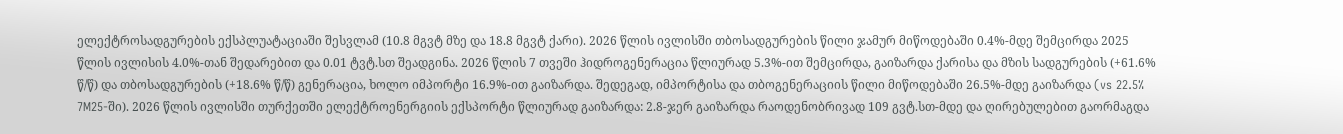ელექტროსადგურების ექსპლუატაციაში შესვლამ (10.8 მგვტ მზე და 18.8 მგვტ ქარი). 2026 წლის ივლისში თბოსადგურების წილი ჯამურ მიწოდებაში 0.4%-მდე შემცირდა 2025 წლის ივლისის 4.0%-თან შედარებით და 0.01 ტვტ.სთ შეადგინა. 2026 წლის 7 თვეში ჰიდროგენერაცია წლიურად 5.3%-ით შემცირდა, გაიზარდა ქარისა და მზის სადგურების (+61.6% წ/წ) და თბოსადგურების (+18.6% წ/წ) გენერაცია, ხოლო იმპორტი 16.9%-ით გაიზარდა. შედეგად, იმპორტისა და თბოგენერაციის წილი მიწოდებაში 26.5%-მდე გაიზარდა (vs 22.5% 7M25-ში). 2026 წლის ივლისში თურქეთში ელექტროენერგიის ექსპორტი წლიურად გაიზარდა: 2.8-ჯერ გაიზარდა რაოდენობრივად 109 გვტ.სთ-მდე და ღირებულებით გაორმაგდა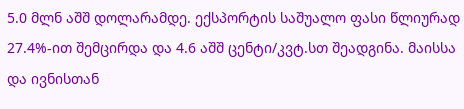5.0 მლნ აშშ დოლარამდე. ექსპორტის საშუალო ფასი წლიურად 27.4%-ით შემცირდა და 4.6 აშშ ცენტი/კვტ.სთ შეადგინა. მაისსა და ივნისთან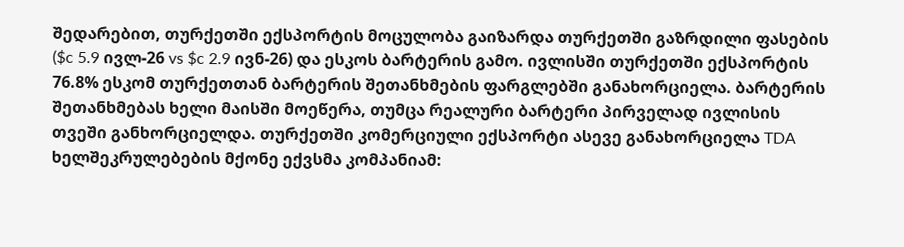შედარებით, თურქეთში ექსპორტის მოცულობა გაიზარდა თურქეთში გაზრდილი ფასების ($c 5.9 ივლ-26 vs $c 2.9 ივნ-26) და ესკოს ბარტერის გამო. ივლისში თურქეთში ექსპორტის 76.8% ესკომ თურქეთთან ბარტერის შეთანხმების ფარგლებში განახორციელა. ბარტერის შეთანხმებას ხელი მაისში მოეწერა, თუმცა რეალური ბარტერი პირველად ივლისის თვეში განხორციელდა. თურქეთში კომერციული ექსპორტი ასევე განახორციელა TDA ხელშეკრულებების მქონე ექვსმა კომპანიამ: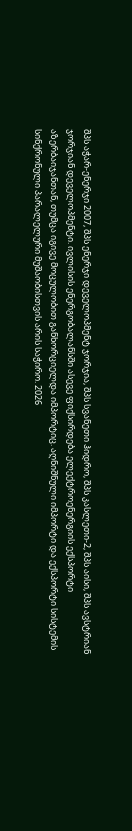შპს აჭარ-ენერჯი 2007, შპს ენერჯი დეველოპმენტ ჯორჯია, შპს სვანეთი ჰიდრო, შპს კასლეთი-2, შპს აისი, შპს ავსტრიან ჯორჯიან დეველოპმენტი. ივლისის ენერგობალანსში ასევე ფიქსირდება ელექტროენერგიის ექსპორტი აზერბაიჯანთან, თუმცა იგივე მოცულობით განხორციელდა იმპორტიც. აღნიშნული იმპორტი და ექსპორტი სისტემის სინქრონული პარალელური მუშაობისთვის არის საჭირო. 2026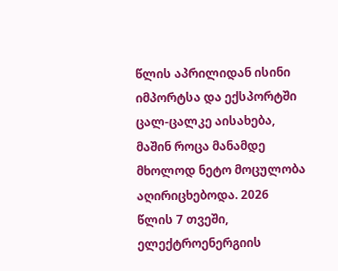წლის აპრილიდან ისინი იმპორტსა და ექსპორტში ცალ-ცალკე აისახება, მაშინ როცა მანამდე მხოლოდ ნეტო მოცულობა აღირიცხებოდა. 2026 წლის 7 თვეში, ელექტროენერგიის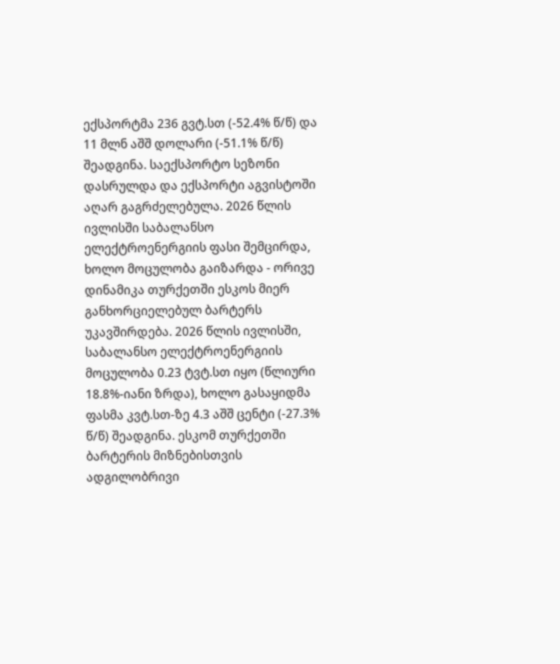ექსპორტმა 236 გვტ.სთ (-52.4% წ/წ) და 11 მლნ აშშ დოლარი (-51.1% წ/წ) შეადგინა. საექსპორტო სეზონი დასრულდა და ექსპორტი აგვისტოში აღარ გაგრძელებულა. 2026 წლის ივლისში საბალანსო ელექტროენერგიის ფასი შემცირდა, ხოლო მოცულობა გაიზარდა - ორივე დინამიკა თურქეთში ესკოს მიერ განხორციელებულ ბარტერს უკავშირდება. 2026 წლის ივლისში, საბალანსო ელექტროენერგიის მოცულობა 0.23 ტვტ.სთ იყო (წლიური 18.8%-იანი ზრდა), ხოლო გასაყიდმა ფასმა კვტ.სთ-ზე 4.3 აშშ ცენტი (-27.3% წ/წ) შეადგინა. ესკომ თურქეთში ბარტერის მიზნებისთვის ადგილობრივი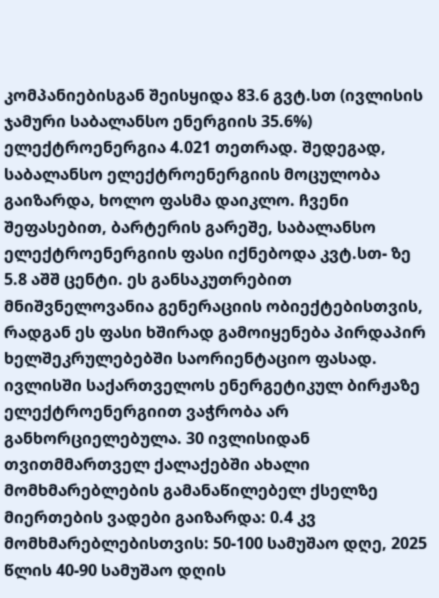კომპანიებისგან შეისყიდა 83.6 გვტ.სთ (ივლისის ჯამური საბალანსო ენერგიის 35.6%) ელექტროენერგია 4.021 თეთრად. შედეგად, საბალანსო ელექტროენერგიის მოცულობა გაიზარდა, ხოლო ფასმა დაიკლო. ჩვენი შეფასებით, ბარტერის გარეშე, საბალანსო ელექტროენერგიის ფასი იქნებოდა კვტ.სთ- ზე 5.8 აშშ ცენტი. ეს განსაკუთრებით მნიშვნელოვანია გენერაციის ობიექტებისთვის, რადგან ეს ფასი ხშირად გამოიყენება პირდაპირ ხელშეკრულებებში საორიენტაციო ფასად. ივლისში საქართველოს ენერგეტიკულ ბირჟაზე ელექტროენერგიით ვაჭრობა არ განხორციელებულა. 30 ივლისიდან თვითმმართველ ქალაქებში ახალი მომხმარებლების გამანაწილებელ ქსელზე მიერთების ვადები გაიზარდა: 0.4 კვ მომხმარებლებისთვის: 50-100 სამუშაო დღე, 2025 წლის 40-90 სამუშაო დღის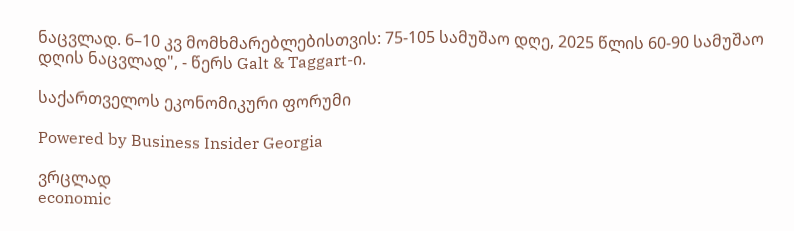ნაცვლად. 6–10 კვ მომხმარებლებისთვის: 75-105 სამუშაო დღე, 2025 წლის 60-90 სამუშაო დღის ნაცვლად", - წერს Galt & Taggart-ი.

საქართველოს ეკონომიკური ფორუმი

Powered by Business Insider Georgia

ვრცლად
economic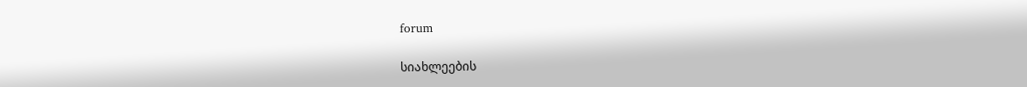forum

სიახლეების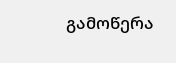გამოწერა